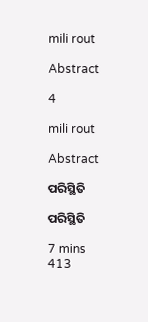mili rout

Abstract

4

mili rout

Abstract

ପରିସ୍ଥିତି

ପରିସ୍ଥିତି

7 mins
413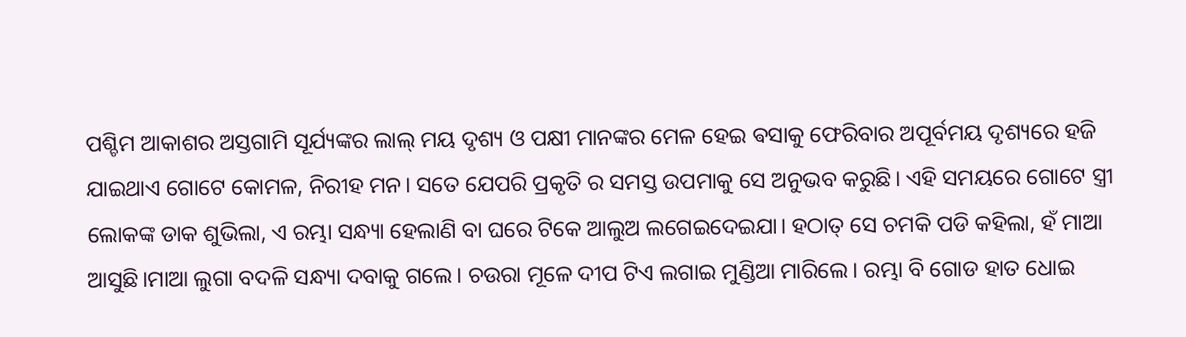ପଶ୍ଚିମ ଆକାଶର ଅସ୍ତଗାମି ସୂର୍ଯ୍ୟଙ୍କର ଲାଲ୍ ମୟ ଦୃଶ୍ୟ ଓ ପକ୍ଷୀ ମାନଙ୍କର ମେଳ ହେଇ ଵସାକୁ ଫେରିବାର ଅପୂର୍ବମୟ ଦୃଶ୍ୟରେ ହଜି ଯାଇଥାଏ ଗୋଟେ କୋମଳ, ନିରୀହ ମନ। ସତେ ଯେପରି ପ୍ରକୃତି ର ସମସ୍ତ ଉପମାକୁ ସେ ଅନୁଭବ କରୁଛି। ଏହି ସମୟରେ ଗୋଟେ ସ୍ତ୍ରୀ ଲୋକଙ୍କ ଡାକ ଶୁଭିଲା, ଏ ରମ୍ଭା ସନ୍ଧ୍ୟା ହେଲାଣି ବା ଘରେ ଟିକେ ଆଲୁଅ ଲଗେଇଦେଇଯା। ହଠାତ୍ ସେ ଚମକି ପଡି କହିଲା, ହଁ ମାଆ ଆସୁଛି।ମାଆ ଲୁଗା ବଦଳି ସନ୍ଧ୍ୟା ଦବାକୁ ଗଲେ। ଚଉରା ମୂଳେ ଦୀପ ଟିଏ ଲଗାଇ ମୁଣ୍ଡିଆ ମାରିଲେ। ରମ୍ଭା ବି ଗୋଡ ହାତ ଧୋଇ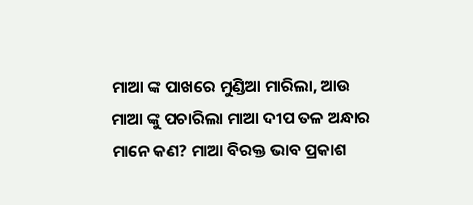ମାଆ ଙ୍କ ପାଖରେ ମୁଣ୍ଡିଆ ମାରିଲା, ଆଉ ମାଆ ଙ୍କୁ ପଚାରିଲା ମାଆ ଦୀପ ତଳ ଅନ୍ଧାର ମାନେ କଣ? ମାଆ ବିରକ୍ତ ଭାବ ପ୍ରକାଶ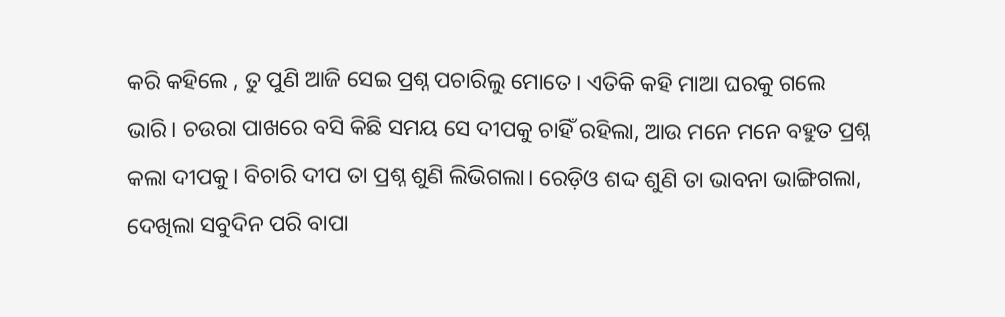କରି କହିଲେ , ତୁ ପୁଣି ଆଜି ସେଇ ପ୍ରଶ୍ନ ପଚାରିଲୁ ମୋତେ। ଏତିକି କହି ମାଆ ଘରକୁ ଗଲେ ଭାରି। ଚଉରା ପାଖରେ ବସି କିଛି ସମୟ ସେ ଦୀପକୁ ଚାହିଁ ରହିଲା, ଆଉ ମନେ ମନେ ବହୁତ ପ୍ରଶ୍ନ କଲା ଦୀପକୁ। ବିଚାରି ଦୀପ ତା ପ୍ରଶ୍ନ ଶୁଣି ଲିଭିଗଲା। ରେଡ଼ିଓ ଶଦ୍ଦ ଶୁଣି ତା ଭାବନା ଭାଙ୍ଗିଗଲା, ଦେଖିଲା ସବୁଦିନ ପରି ବାପା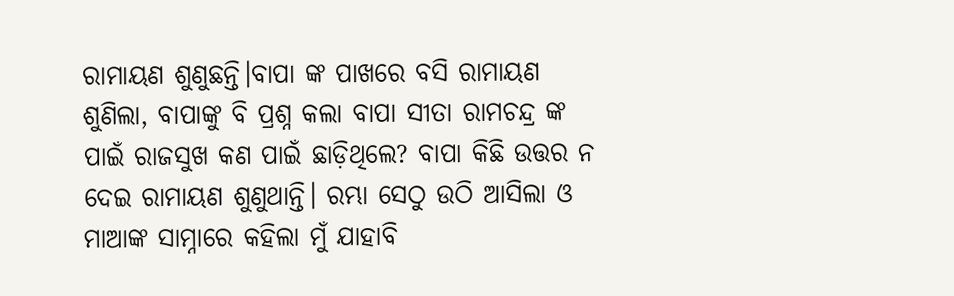ରାମାୟଣ ଶୁଣୁଛନ୍ତି।ବାପା ଙ୍କ ପାଖରେ ବସି ରାମାୟଣ ଶୁଣିଲା, ବାପାଙ୍କୁ ବି ପ୍ରଶ୍ନ କଲା ବାପା ସୀତା ରାମଚନ୍ଦ୍ର ଙ୍କ ପାଇଁ ରାଜସୁଖ କଣ ପାଇଁ ଛାଡ଼ିଥିଲେ? ବାପା କିଛି ଉତ୍ତର ନ ଦେଇ ରାମାୟଣ ଶୁଣୁଥାନ୍ତି। ରମ୍ଭା ସେଠୁ ଉଠି ଆସିଲା ଓ ମାଆଙ୍କ ସାମ୍ନାରେ କହିଲା ମୁଁ ଯାହାବି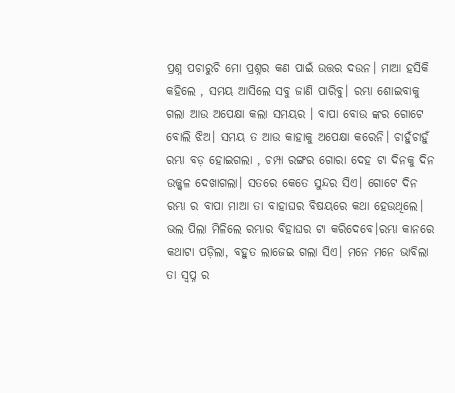ପ୍ରଶ୍ନ ପଚାରୁଚି ମୋ ପ୍ରଶ୍ନର କଣ ପାଇଁ ଉତ୍ତର ଦଉନ। ମାଆ ହସିକି କହିଲେ , ସମୟ ଆସିଲେ ସବୁ ଜାଣି ପାରିବୁ। ରମ୍ଭା ଶୋଇବାକୁ ଗଲା ଆଉ ଅପେକ୍ଷା କଲା ସମୟର । ବାପା ବୋଉ ଙ୍କର ଗୋଟେ ବୋଲି ଝିଅ। ସମୟ ତ ଆଉ କାହାକୁ ଅପେକ୍ଷା କରେନି। ଚାହୁଁଚାହୁଁ ରମ୍ଭା ବଡ଼ ହୋଇଗଲା , ଚମ୍ପା ରଙ୍ଗର ଗୋରା ଦେହ ଟା ଦିନକୁ ଦିନ ଉଜ୍ଜ୍ବଳ ଦେଖାଗଲା। ସତରେ କେତେ ସୁନ୍ଦର ସିଏ। ଗୋଟେ ଦିନ ରମ୍ଭା ର ବାପା ମାଆ ତା ବାହାଘର ବିଷୟରେ କଥା ହେଉଥିଲେ। ଭଲ ପିଲା ମିଳିଲେ ରମ୍ଭାର ବିହାଘର ଟା କରିଦେବେ।ରମ୍ଭା କାନରେ କଥାଟା ପଡ଼ିଲା, ବହୁତ ଲାଜେଇ ଗଲା ସିଏ। ମନେ ମନେ ଭାବିଲା ତା ସ୍ୱପ୍ନ ର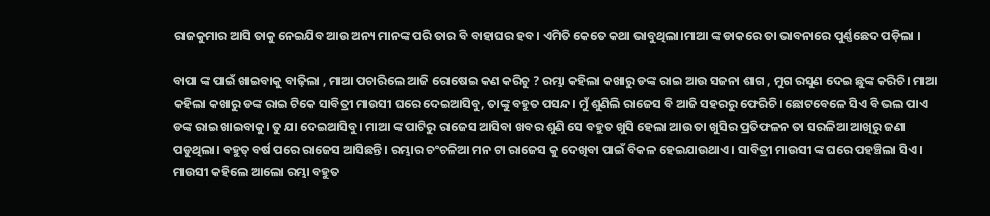ରାଜକୁମାର ଆସି ତାକୁ ନେଇଯିବ ଆଉ ଅନ୍ୟ ମାନଙ୍କ ପରି ତାର ବି ବାହାଘର ହବ। ଏମିତି କେତେ କଥା ଭାବୁଥିଲା।ମାଆ ଙ୍କ ଡାକରେ ତା ଭାବନାରେ ପୁର୍ଣ୍ଣଛେଦ ପଡ଼ିଲା ।

ବାପା ଙ୍କ ପାଇଁ ଖାଇବାକୁ ବାଢ଼ିଲା , ମାଆ ପଚାରିଲେ ଆଜି ରୋଷେଇ କଣ କରିଚୁ ? ରମ୍ଭା କହିଲା କଖାରୁ ଡଙ୍କ ରାଇ ଆଉ ସଜନା ଶାଗ , ମୁଗ ରସୁଣ ଦେଇ ଛୁଙ୍କ କରିଚି। ମାଆ କହିଲା କଖାରୁ ଡଙ୍କ ରାଇ ଟିକେ ସାବିତ୍ରୀ ମାଉସୀ ଘରେ ଦେଇଆସିବୁ, ତାଙ୍କୁ ବହୁତ ପସନ୍ଦ। ମୁଁ ଶୁଣିଲି ରାଜେସ ବି ଆଜି ସହରରୁ ଫେରିଚି। ଛୋଟବେଳେ ସିଏ ବି ଭଲ ପାଏ ଡଙ୍କ ରାଇ ଖାଇବାକୁ। ତୁ ଯା ଦେଇଆସିବୁ। ମାଆ ଙ୍କ ପାଟିରୁ ରାଜେସ ଆସିବା ଖବର ଶୁଣି ସେ ବହୁତ ଖୁସି ହେଲା ଆଉ ତା ଖୁସିର ପ୍ରତିଫଳନ ତା ସରଳିଆ ଆଖିରୁ ଜଣା ପଡୁଥିଲା। ଵହୁତ୍ ବର୍ଷ ପରେ ରାଜେସ ଆସିଛନ୍ତି। ରମ୍ଭାର ଚଂଚଳିଆ ମନ ଟା ରାଜେସ କୁ ଦେଖିବା ପାଇଁ ବିକଳ ହେଇଯାଉଥାଏ। ସାବିତ୍ରୀ ମାଉସୀ ଙ୍କ ଘରେ ପହଞ୍ଚିଲା ସିଏ। ମାଉସୀ କହିଲେ ଆଲୋ ରମ୍ଭା ବହୁତ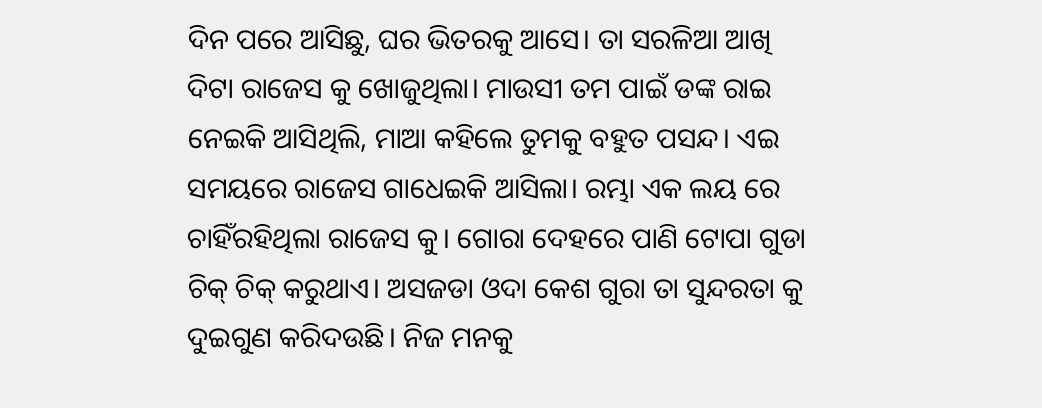ଦିନ ପରେ ଆସିଛୁ, ଘର ଭିତରକୁ ଆସେ। ତା ସରଳିଆ ଆଖି ଦିଟା ରାଜେସ କୁ ଖୋଜୁଥିଲା। ମାଉସୀ ତମ ପାଇଁ ଡଙ୍କ ରାଇ ନେଇକି ଆସିଥିଲି, ମାଆ କହିଲେ ତୁମକୁ ବହୁତ ପସନ୍ଦ। ଏଇ ସମୟରେ ରାଜେସ ଗାଧେଇକି ଆସିଲା। ରମ୍ଭା ଏକ ଲୟ ରେ ଚାହିଁରହିଥିଲା ରାଜେସ କୁ। ଗୋରା ଦେହରେ ପାଣି ଟୋପା ଗୁଡା ଚିକ୍ ଚିକ୍ କରୁଥାଏ। ଅସଜଡା ଓଦା କେଶ ଗୁରା ତା ସୁନ୍ଦରତା କୁ ଦୁଇଗୁଣ କରିଦଉଛି। ନିଜ ମନକୁ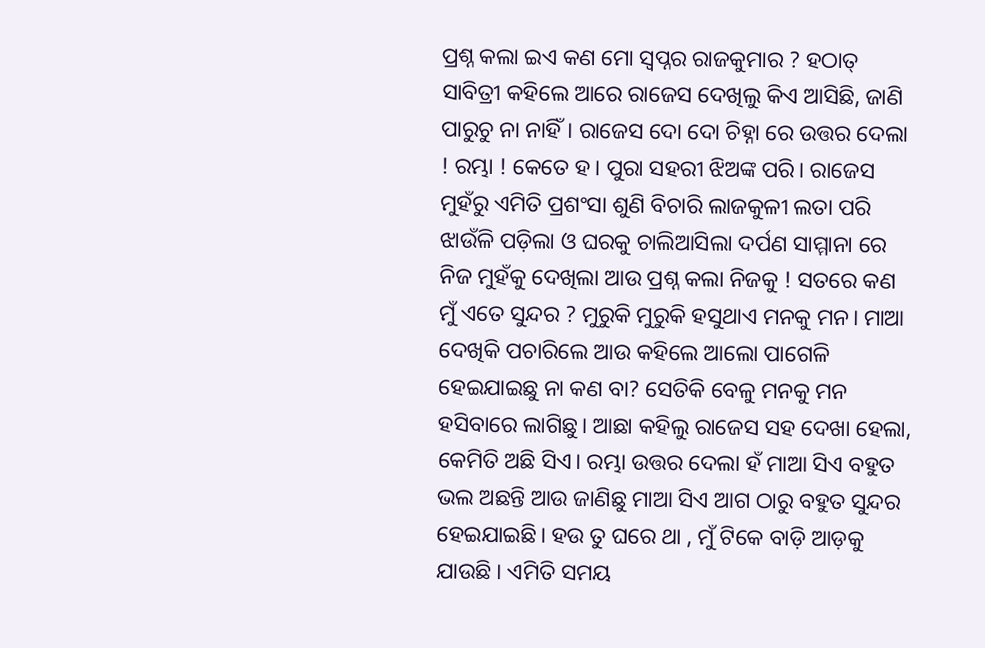ପ୍ରଶ୍ନ କଲା ଇଏ କଣ ମୋ ସ୍ୱପ୍ନର ରାଜକୁମାର ? ହଠାତ୍ ସାବିତ୍ରୀ କହିଲେ ଆରେ ରାଜେସ ଦେଖିଲୁ କିଏ ଆସିଛି, ଜାଣି ପାରୁଚୁ ନା ନାହିଁ। ରାଜେସ ଦୋ ଦୋ ଚିହ୍ନା ରେ ଉତ୍ତର ଦେଲା ! ରମ୍ଭା ! କେତେ ହ। ପୁରା ସହରୀ ଝିଅଙ୍କ ପରି। ରାଜେସ ମୁହଁରୁ ଏମିତି ପ୍ରଶଂସା ଶୁଣି ବିଚାରି ଲାଜକୁଳୀ ଲତା ପରି ଝାଉଁଳି ପଡ଼ିଲା ଓ ଘରକୁ ଚାଲିଆସିଲା ଦର୍ପଣ ସାମ୍ମାନା ରେ ନିଜ ମୁହଁକୁ ଦେଖିଲା ଆଉ ପ୍ରଶ୍ନ କଲା ନିଜକୁ ! ସତରେ କଣ ମୁଁ ଏତେ ସୁନ୍ଦର ? ମୁରୁକି ମୁରୁକି ହସୁଥାଏ ମନକୁ ମନ। ମାଆ ଦେଖିକି ପଚାରିଲେ ଆଉ କହିଲେ ଆଲୋ ପାଗେଳି ହେଇଯାଇଛୁ ନା କଣ ବା? ସେତିକି ବେଳୁ ମନକୁ ମନ ହସିବାରେ ଲାଗିଛୁ। ଆଛା କହିଲୁ ରାଜେସ ସହ ଦେଖା ହେଲା, କେମିତି ଅଛି ସିଏ। ରମ୍ଭା ଉତ୍ତର ଦେଲା ହଁ ମାଆ ସିଏ ବହୁତ ଭଲ ଅଛନ୍ତି ଆଉ ଜାଣିଛୁ ମାଆ ସିଏ ଆଗ ଠାରୁ ବହୁତ ସୁନ୍ଦର ହେଇଯାଇଛି। ହଉ ତୁ ଘରେ ଥା , ମୁଁ ଟିକେ ବାଡ଼ି ଆଡ଼କୁ ଯାଉଛି । ଏମିତି ସମୟ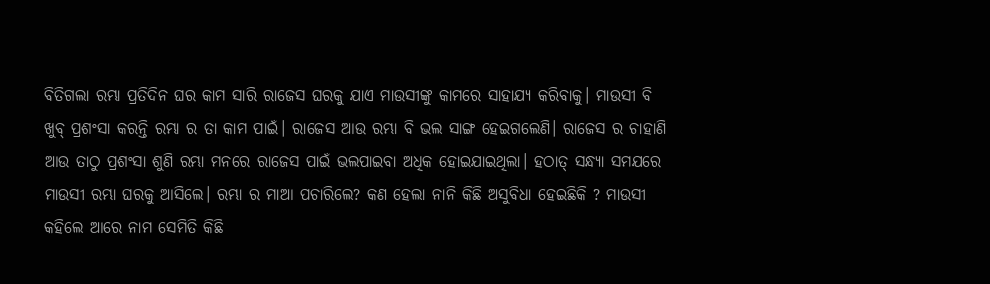ବିତିଗଲା ରମ୍ଭା ପ୍ରତିଦିନ ଘର କାମ ସାରି ରାଜେସ ଘରକୁ ଯାଏ ମାଉସୀଙ୍କୁ କାମରେ ସାହାଯ୍ୟ କରିବାକୁ। ମାଉସୀ ବି ଖୁବ୍ ପ୍ରଶଂସା କରନ୍ତି ରମ୍ଭା ର ତା କାମ ପାଇଁ। ରାଜେସ ଆଉ ରମ୍ଭା ବି ଭଲ ସାଙ୍ଗ ହେଇଗଲେଣି। ରାଜେସ ର ଚାହାଣି ଆଉ ତାଠୁ ପ୍ରଶଂସା ଶୁଣି ରମ୍ଭା ମନରେ ରାଜେସ ପାଇଁ ଭଲପାଇବା ଅଧିକ ହୋଇଯାଇଥିଲା। ହଠାତ୍ ସନ୍ଧ୍ୟା ସମଯରେ ମାଉସୀ ରମ୍ଭା ଘରକୁ ଆସିଲେ। ରମ୍ଭା ର ମାଆ ପଚାରିଲେ? କଣ ହେଲା ନାନି କିଛି ଅସୁବିଧା ହେଇଛିକି ? ମାଉସୀ କହିଲେ ଆରେ ନାମ ସେମିତି କିଛି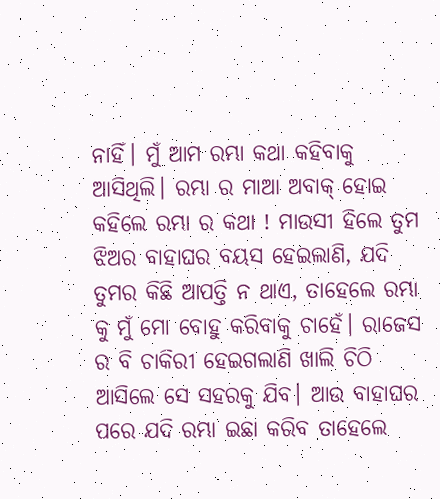ନାହିଁ। ମୁଁ ଆମ ରମ୍ଭା କଥା କହିବାକୁ ଆସିଥିଲି। ରମ୍ଭା ର ମାଆ ଅବାକ୍ ହୋଇ କହିଲେ ରମ୍ଭା ର କଥା ! ମାଉସୀ ହିଲେ ତୁମ ଝିଅର ବାହାଘର ବୟସ ହେଇଲାଣି, ଯଦି ତୁମର କିଛି ଆପତ୍ତି ନ ଥାଏ, ତାହେଲେ ରମ୍ଭା କୁ ମୁଁ ମୋ ବୋହୁ କରିବାକୁ ଚାହେଁ। ରାଜେସ ର ବି ଚାକିରୀ ହେଇଗଲାଣି ଖାଲି ଚିଠି ଆସିଲେ ସେ ସହରକୁ ଯିବ। ଆଉ ବାହାଘର ପରେ ଯଦି ରମ୍ଭା ଇଛା କରିବ ତାହେଲେ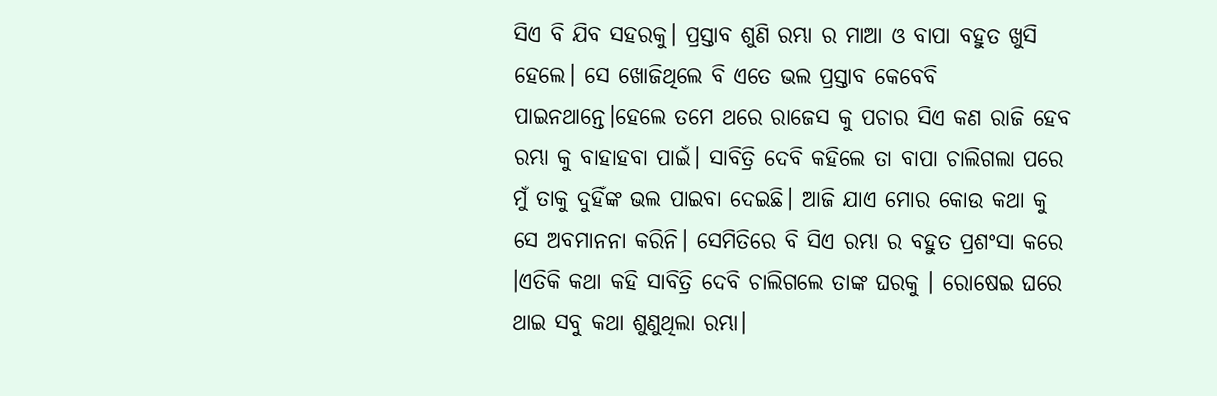ସିଏ ବି ଯିବ ସହରକୁ। ପ୍ରସ୍ତାବ ଶୁଣି ରମ୍ଭା ର ମାଆ ଓ ବାପା ବହୁତ ଖୁସି ହେଲେ। ସେ ଖୋଜିଥିଲେ ବି ଏତେ ଭଲ ପ୍ରସ୍ତାବ କେବେବି ପାଇନଥାନ୍ତେ।ହେଲେ ତମେ ଥରେ ରାଜେସ କୁ ପଚାର ସିଏ କଣ ରାଜି ହେବ ରମ୍ଭା କୁ ବାହାହବା ପାଇଁ। ସାବିତ୍ରି ଦେବି କହିଲେ ତା ବାପା ଚାଲିଗଲା ପରେ ମୁଁ ତାକୁ ଦୁହିଁଙ୍କ ଭଲ ପାଇବା ଦେଇଛି। ଆଜି ଯାଏ ମୋର କୋଉ କଥା କୁ ସେ ଅବମାନନା କରିନି। ସେମିତିରେ ବି ସିଏ ରମ୍ଭା ର ବହୁତ ପ୍ରଶଂସା କରେ ।ଏତିକି କଥା କହି ସାବିତ୍ରି ଦେବି ଚାଲିଗଲେ ତାଙ୍କ ଘରକୁ । ରୋଷେଇ ଘରେ ଥାଇ ସବୁ କଥା ଶୁଣୁଥିଲା ରମ୍ଭା।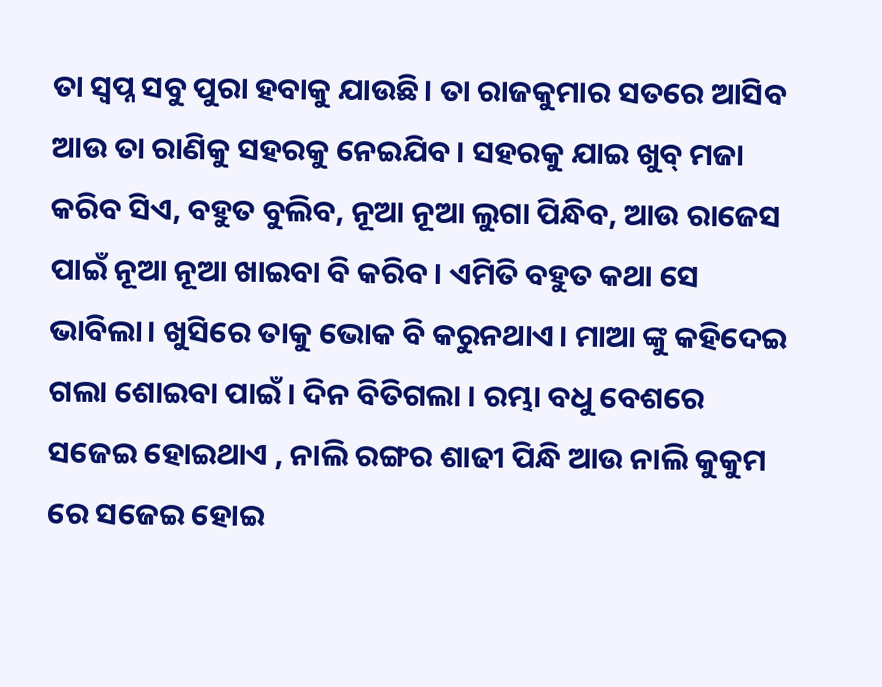ତା ସ୍ୱପ୍ନ ସବୁ ପୁରା ହବାକୁ ଯାଉଛି। ତା ରାଜକୁମାର ସତରେ ଆସିବ ଆଉ ତା ରାଣିକୁ ସହରକୁ ନେଇଯିବ। ସହରକୁ ଯାଇ ଖୁବ୍ ମଜା କରିବ ସିଏ, ବହୁତ ବୁଲିବ, ନୂଆ ନୂଆ ଲୁଗା ପିନ୍ଧିବ, ଆଉ ରାଜେସ ପାଇଁ ନୂଆ ନୂଆ ଖାଇବା ବି କରିବ। ଏମିତି ବହୁତ କଥା ସେ ଭାବିଲା। ଖୁସିରେ ତାକୁ ଭୋକ ବି କରୁନଥାଏ। ମାଆ ଙ୍କୁ କହିଦେଇ ଗଲା ଶୋଇବା ପାଇଁ। ଦିନ ବିତିଗଲା । ରମ୍ଭା ବଧୁ ବେଶରେ ସଜେଇ ହୋଇଥାଏ , ନାଲି ରଙ୍ଗର ଶାଢୀ ପିନ୍ଧି ଆଉ ନାଲି କୁକୁମ ରେ ସଜେଇ ହୋଇ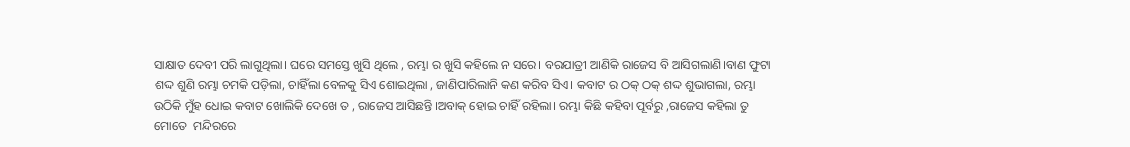ସାକ୍ଷାତ ଦେବୀ ପରି ଲାଗୁଥିଲା। ଘରେ ସମସ୍ତେ ଖୁସି ଥିଲେ , ରମ୍ଭା ର ଖୁସି କହିଲେ ନ ସରେ। ବରଯାତ୍ରୀ ଆଣିକି ରାଜେସ ବି ଆସିଗଲାଣି।ବାଣ ଫୁଟା ଶଦ୍ଦ ଶୁଣି ରମ୍ଭା ଚମକି ପଡ଼ିଲା, ଚାହିଁଲା ବେଳକୁ ସିଏ ଶୋଇଥିଲା , ଜାଣିପାରିଲାନି କଣ କରିବ ସିଏ। କବାଟ ର ଠକ୍ ଠକ୍ ଶଦ୍ଦ ଶୁଭାଗଲା, ରମ୍ଭା ଉଠିକି ମୁଁହ ଧୋଇ କବାଟ ଖୋଲିକି ଦେଖେ ତ , ରାଜେସ ଆସିଛନ୍ତି ।ଅବାକ୍ ହୋଇ ଚାହିଁ ରହିଲା। ରମ୍ଭା କିଛି କହିବା ପୂର୍ବରୁ ,ରାଜେସ କହିଲା ତୁ ମୋତେ  ମନ୍ଦିରରେ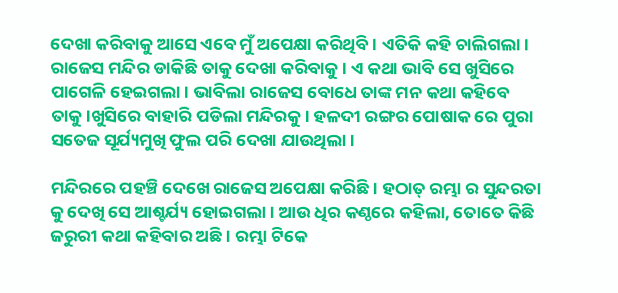ଦେଖା କରିବାକୁ ଆସେ ଏବେ ମୁଁ ଅପେକ୍ଷା କରିଥିବି। ଏତିକି କହି ଚାଲିଗଲା। ରାଜେସ ମନ୍ଦିର ଡାକିଛି ତାକୁ ଦେଖା କରିବାକୁ । ଏ କଥା ଭାବି ସେ ଖୁସିରେ ପାଗେଳି ହେଇଗଲା। ଭାବିଲା ରାଜେସ ବୋଧେ ତାଙ୍କ ମନ କଥା କହିବେ ତାକୁ।ଖୁସିରେ ବାହାରି ପଡିଲା ମନ୍ଦିରକୁ। ହଳଦୀ ରଙ୍ଗର ପୋଷାକ ରେ ପୁରା ସତେଜ ସୂର୍ଯ୍ୟମୁଖି ଫୁଲ ପରି ଦେଖା ଯାଉଥିଲା।

ମନ୍ଦିରରେ ପହଞ୍ଚି ଦେଖେ ରାଜେସ ଅପେକ୍ଷା କରିଛି। ହଠାତ୍ ରମ୍ଭା ର ସୁନ୍ଦରତା କୁ ଦେଖି ସେ ଆଶ୍ଚର୍ଯ୍ୟ ହୋଇଗଲା। ଆଉ ଧିର କଣ୍ଠରେ କହିଲା, ତୋତେ କିଛି ଜରୁରୀ କଥା କହିବାର ଅଛି। ରମ୍ଭା ଟିକେ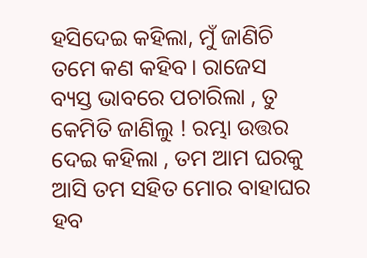ହସିଦେଇ କହିଲା, ମୁଁ ଜାଣିଚି ତମେ କଣ କହିବ। ରାଜେସ ବ୍ୟସ୍ତ ଭାବରେ ପଚାରିଲା , ତୁ କେମିତି ଜାଣିଲୁ ! ରମ୍ଭା ଉତ୍ତର ଦେଇ କହିଲା , ତମ ଆମ ଘରକୁ ଆସି ତମ ସହିତ ମୋର ବାହାଘର ହବ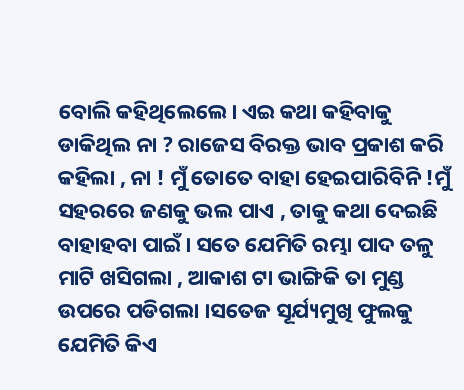ବୋଲି କହିଥିଲେଲେ। ଏଇ କଥା କହିବାକୁ ଡାକିଥିଲ ନା ? ରାଜେସ ବିରକ୍ତ ଭାବ ପ୍ରକାଶ କରି କହିଲା , ନା ! ମୁଁ ତୋତେ ବାହା ହେଇପାରିବିନି !ମୁଁ ସହରରେ ଜଣକୁ ଭଲ ପାଏ , ତାକୁ କଥା ଦେଇଛି ବାହାହବା ପାଇଁ। ସତେ ଯେମିତି ରମ୍ଭା ପାଦ ତଳୁ ମାଟି ଖସିଗଲା , ଆକାଶ ଟା ଭାଙ୍ଗିକି ତା ମୁଣ୍ଡ ଉପରେ ପଡିଗଲା ।ସତେଜ ସୂର୍ଯ୍ୟମୁଖି ଫୁଲକୁ ଯେମିତି କିଏ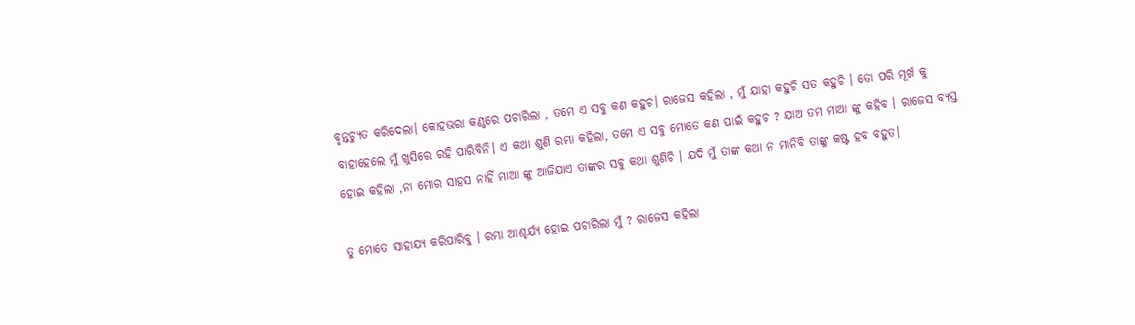ବୃନ୍ତଚ୍ୟୁତ କରିଦେଲା। କୋହଭରା କଣ୍ଠରେ ପଚାରିଲା , ତମେ ଏ ସବୁ କଣ କହୁଚ। ରାଜେସ କହିଲା , ମୁଁ ଯାହା କହୁଚି ସତ କହୁଚି । ତୋ ପରି ମୂର୍ଖ କୁ ବାହାହେଲେ ମୁଁ ଖୁସିରେ ରହି ପାରିବିନି। ଏ କଥା ଶୁଣି ରମ୍ଭା କହିଲା, ତମେ ଏ ସବୁ ମୋତେ କଣ ପାଇଁ କହୁଚ ? ଯାଅ ତମ ମାଆ ଙ୍କୁ କହିବ । ରାଜେସ ବ୍ୟସ୍ତ ହୋଇ କହିଲା ,ନା ମୋର ସାହସ ନାହିଁ ମାଆ ଙ୍କୁ ଆଜିଯାଏ ତାଙ୍କର ସବୁ କଥା ଶୁଣିଚି । ଯଦି ମୁଁ ତାଙ୍କ କଥା ନ ମାନିବି ତାଙ୍କୁ କଷ୍ଟ ହବ ବହୁତ।

ତୁ ମୋତେ ସାହାଯ୍ୟ କରିପାରିବୁ । ରମ୍ଭା ଆଶ୍ଚର୍ଯ୍ୟ ହୋଇ ପଚାରିଲା ମୁଁ ? ରାଜେସ କହିଲା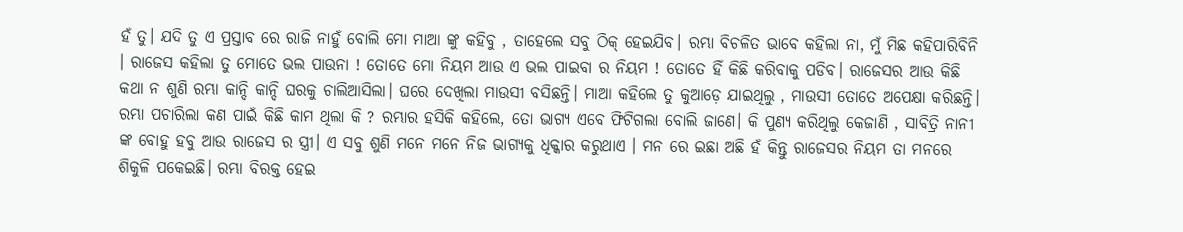ହଁ ତୁ। ଯଦି ତୁ ଏ ପ୍ରସ୍ତାବ ରେ ରାଜି ନାହୁଁ ବୋଲି ମୋ ମାଆ ଙ୍କୁ କହିବୁ , ତାହେଲେ ସବୁ ଠିକ୍ ହେଇଯିବ। ରମ୍ଭା ବିଚଳିତ ଭାବେ କହିଲା ନା, ମୁଁ ମିଛ କହିପାରିବିନି । ରାଜେସ କହିଲା ତୁ ମୋତେ ଭଲ ପାଉନା ! ତୋତେ ମୋ ନିୟମ ଆଉ ଏ ଭଲ ପାଇବା ର ନିୟମ ! ତୋତେ ହିଁ କିଛି କରିବାକୁ ପଡିବ। ରାଜେସର ଆଉ କିଛି କଥା ନ ଶୁଣି ରମ୍ଭା କାନ୍ଦି କାନ୍ଦି ଘରକୁ ଚାଲିଆସିଲା। ଘରେ ଦେଖିଲା ମାଉସୀ ବସିଛନ୍ତି। ମାଆ କହିଲେ ତୁ କୁଆଡ଼େ ଯାଇଥିଲୁ , ମାଉସୀ ତୋତେ ଅପେକ୍ଷା କରିଛନ୍ତି। ରମ୍ଭା ପଚାରିଲା କଣ ପାଇଁ କିଛି କାମ ଥିଲା କି ? ରମ୍ଭାର ହସିକି କହିଲେ, ତୋ ଭାଗ୍ୟ ଏବେ ଫିଟିଗଲା ବୋଲି ଜାଣେ। କି ପୁଣ୍ୟ କରିଥିଲୁ କେଜାଣି , ସାବିତ୍ରି ନାନୀ ଙ୍କ ବୋହୁ ହବୁ ଆଉ ରାଜେସ ର ସ୍ତ୍ରୀ। ଏ ସବୁ ଶୁଣି ମନେ ମନେ ନିଜ ଭାଗ୍ୟକୁ ଧିକ୍କାର କରୁଥାଏ । ମନ ରେ ଇଛା ଅଛି ହଁ କିନ୍ତୁ ରାଜେସର ନିୟମ ତା ମନରେ ଶିକୁଳି ପକେଇଛି। ରମ୍ଭା ବିରକ୍ତ ହେଇ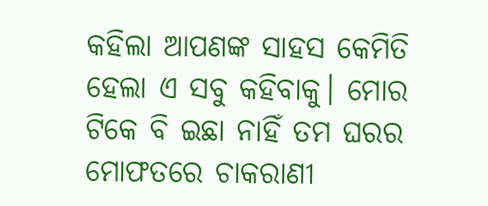କହିଲା ଆପଣଙ୍କ ସାହସ କେମିତି ହେଲା ଏ ସବୁ କହିବାକୁ। ମୋର ଟିକେ ବି ଇଛା ନାହିଁ ତମ ଘରର ମୋଫତରେ ଚାକରାଣୀ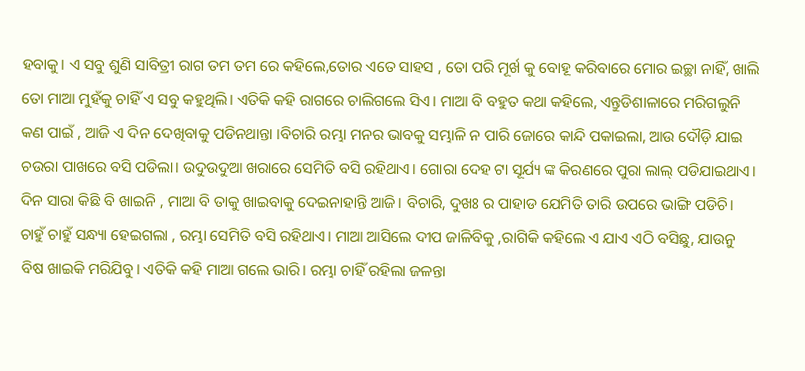ହବାକୁ। ଏ ସବୁ ଶୁଣି ସାବିତ୍ରୀ ରାଗ ତମ ତମ ରେ କହିଲେ,ତୋର ଏତେ ସାହସ , ତୋ ପରି ମୂର୍ଖ କୁ ବୋହୂ କରିବାରେ ମୋର ଇଚ୍ଛା ନାହିଁ, ଖାଲି ତୋ ମାଆ ମୁହଁକୁ ଚାହିଁ ଏ ସବୁ କହୁଥିଲି। ଏତିକି କହି ରାଗରେ ଚାଲିଗଲେ ସିଏ। ମାଆ ବି ବହୁତ କଥା କହିଲେ, ଏନ୍ତୁଡିଶାଳାରେ ମରିଗଲୁନି କଣ ପାଇଁ , ଆଜି ଏ ଦିନ ଦେଖିବାକୁ ପଡିନଥାନ୍ତା ।ବିଚାରି ରମ୍ଭା ମନର ଭାବକୁ ସମ୍ଭାଳି ନ ପାରି ଜୋରେ କାନ୍ଦି ପକାଇଲା, ଆଉ ଦୌଡ଼ି ଯାଇ ଚଉରା ପାଖରେ ବସି ପଡିଲା। ଉଦୁଉଦୁଆ ଖରାରେ ସେମିତି ବସି ରହିଥାଏ। ଗୋରା ଦେହ ଟା ସୂର୍ଯ୍ୟ ଙ୍କ କିରଣରେ ପୁରା ଲାଲ୍ ପଡିଯାଇଥାଏ। ଦିନ ସାରା କିଛି ବି ଖାଇନି , ମାଆ ବି ତାକୁ ଖାଇବାକୁ ଦେଇନାହାନ୍ତି ଆଜି। ବିଚାରି, ଦୁଖଃ ର ପାହାଡ ଯେମିତି ତାରି ଉପରେ ଭାଙ୍ଗି ପଡିଚି। ଚାହୁଁ ଚାହୁଁ ସନ୍ଧ୍ୟା ହେଇଗଲା , ରମ୍ଭା ସେମିତି ବସି ରହିଥାଏ। ମାଆ ଆସିଲେ ଦୀପ ଜାଳିବିକୁ ,ରାଗିକି କହିଲେ ଏ ଯାଏ ଏଠି ବସିଛୁ, ଯାଉନୁ ବିଷ ଖାଇକି ମରିଯିବୁ। ଏତିକି କହି ମାଆ ଗଲେ ଭାରି। ରମ୍ଭା ଚାହିଁ ରହିଲା ଜଳନ୍ତା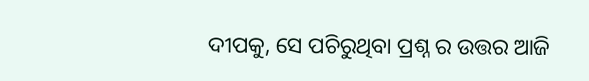ଦୀପକୁ, ସେ ପଚିରୁଥିବା ପ୍ରଶ୍ନ ର ଉତ୍ତର ଆଜି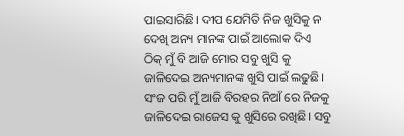ପାଇସାରିଛି। ଦୀପ ଯେମିତି ନିଜ ଖୁସିକୁ ନ ଦେଖି ଅନ୍ୟ ମାନଙ୍କ ପାଇଁ ଆଲୋକ ଦିଏ ଠିକ୍ ମୁଁ ବି ଆଜି ମୋର ସବୁ ଖୁସି କୁ ଜାଳିଦେଇ ଅନ୍ୟମାନଙ୍କ ଖୁସି ପାଇଁ ଲଢୁଛି। ସଂଜ ପରି ମୁଁ ଆଜି ବିରହର ନିଆଁ ରେ ନିଜକୁ ଜାଳିଦେଇ ରାଜେସ କୁ ଖୁସିରେ ରଖିଛି। ସବୁ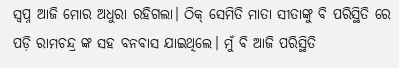ସ୍ୱପ୍ନ ଆଜି ମୋର ଅଧୁରା ରହିଗଲା। ଠିକ୍ ସେମିତି ମାତା ସୀତାଙ୍କୁ ବି ପରିସ୍ଥିତି ରେ ପଡ଼ି ରାମଚନ୍ଦ୍ର ଙ୍କ ସହ ବନବାସ ଯାଇଥିଲେ। ମୁଁ ବି ଆଜି ପରିସ୍ଥିତି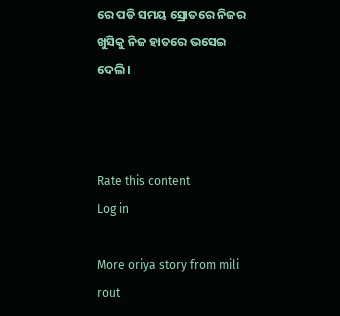ରେ ପଡି ସମୟ ସ୍ରୋତରେ ନିଜର ଖୁସିକୁ ନିଜ ହାତରେ ଭସେଇ ଦେଲି।



Rate this content
Log in

More oriya story from mili rout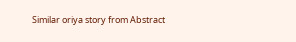Similar oriya story from Abstract